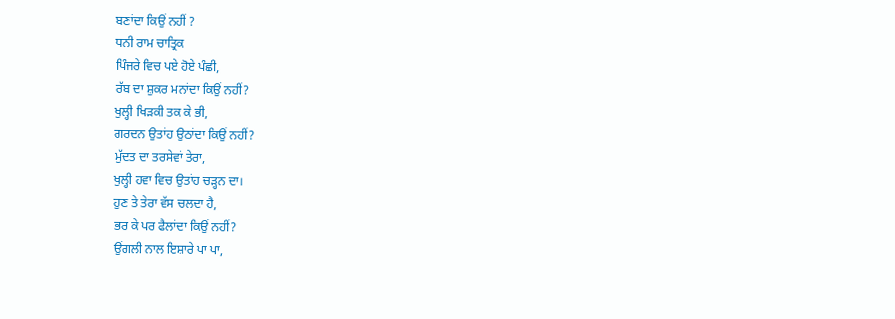ਬਣਾਂਦਾ ਕਿਉਂ ਨਹੀਂ ?
ਧਨੀ ਰਾਮ ਚਾਤ੍ਰਿਕ
ਪਿੰਜਰੇ ਵਿਚ ਪਏ ਹੋਏ ਪੰਛੀ,
ਰੱਬ ਦਾ ਸ਼ੁਕਰ ਮਨਾਂਦਾ ਕਿਉਂ ਨਹੀਂ?
ਖੁਲ੍ਹੀ ਖਿੜਕੀ ਤਕ ਕੇ ਭੀ,
ਗਰਦਨ ਉਤਾਂਹ ਉਠਾਂਦਾ ਕਿਉਂ ਨਹੀਂ?
ਮੁੱਦਤ ਦਾ ਤਰਸੇਵਾਂ ਤੇਰਾ,
ਖੁਲ੍ਹੀ ਹਵਾ ਵਿਚ ਉਤਾਂਹ ਚੜ੍ਹਨ ਦਾ।
ਹੁਣ ਤੇ ਤੇਰਾ ਵੱਸ ਚਲਦਾ ਹੈ,
ਭਰ ਕੇ ਪਰ ਫੈਲਾਂਦਾ ਕਿਉਂ ਨਹੀਂ?
ਉਂਗਲੀ ਨਾਲ ਇਸ਼ਾਰੇ ਪਾ ਪਾ,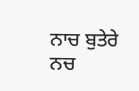ਨਾਚ ਬੁਤੇਰੇ ਨਚ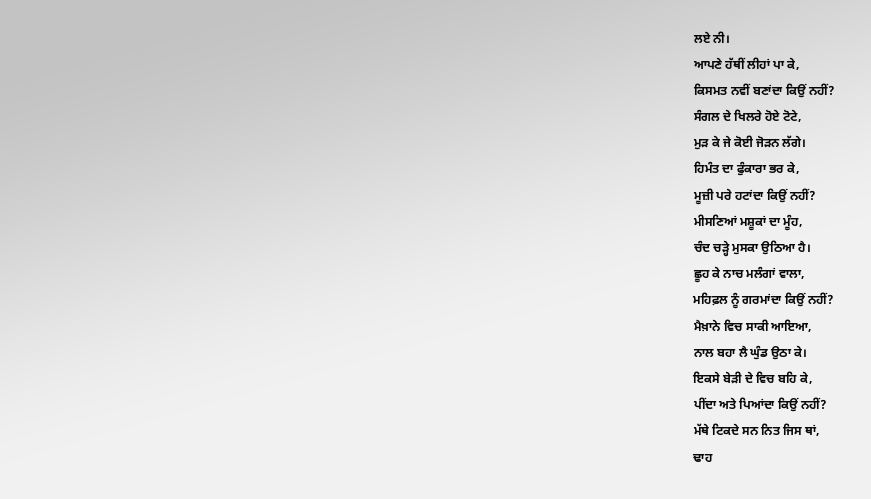ਲਏ ਨੀ।
ਆਪਣੇ ਹੱਥੀਂ ਲੀਹਾਂ ਪਾ ਕੇ,
ਕਿਸਮਤ ਨਵੀਂ ਬਣਾਂਦਾ ਕਿਉਂ ਨਹੀਂ?
ਸੰਗਲ ਦੇ ਖਿਲਰੇ ਹੋਏ ਟੋਟੇ,
ਮੁੜ ਕੇ ਜੇ ਕੋਈ ਜੋੜਨ ਲੱਗੇ।
ਹਿਮੰਤ ਦਾ ਫੁੰਕਾਰਾ ਭਰ ਕੇ,
ਮੂਜ਼ੀ ਪਰੇ ਹਟਾਂਦਾ ਕਿਉਂ ਨਹੀਂ?
ਮੀਸਣਿਆਂ ਮਸ਼ੂਕਾਂ ਦਾ ਮੂੰਹ,
ਚੰਦ ਚੜ੍ਹੇ ਮੁਸਕਾ ਉਠਿਆ ਹੈ।
ਛੂਹ ਕੇ ਨਾਚ ਮਲੰਗਾਂ ਵਾਲਾ,
ਮਹਿਫ਼ਲ ਨੂੰ ਗਰਮਾਂਦਾ ਕਿਉਂ ਨਹੀਂ?
ਮੈਖ਼ਾਨੇ ਵਿਚ ਸਾਕੀ ਆਇਆ,
ਨਾਲ ਬਹਾ ਲੈ ਘੁੰਡ ਉਠਾ ਕੇ।
ਇਕਸੇ ਬੇੜੀ ਦੇ ਵਿਚ ਬਹਿ ਕੇ,
ਪੀਂਦਾ ਅਤੇ ਪਿਆਂਦਾ ਕਿਉਂ ਨਹੀਂ?
ਮੱਥੇ ਟਿਕਦੇ ਸਨ ਨਿਤ ਜਿਸ ਥਾਂ,
ਢਾਹ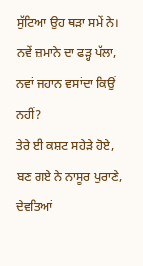ਸੁੱਟਿਆ ਉਹ ਥੜਾ ਸਮੇਂ ਨੇ।
ਨਵੇਂ ਜ਼ਮਾਨੇ ਦਾ ਫੜ੍ਹ ਪੱਲਾ,
ਨਵਾਂ ਜਹਾਨ ਵਸਾਂਦਾ ਕਿਉਂ ਨਹੀਂ?
ਤੇਰੇ ਈ ਕਸ਼ਟ ਸਹੇੜੇ ਹੋਏ,
ਬਣ ਗਏ ਨੇ ਨਾਸੂਰ ਪੁਰਾਣੇ,
ਦੇਵਤਿਆਂ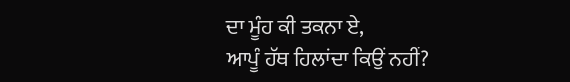ਦਾ ਮੂੰਹ ਕੀ ਤਕਨਾ ਏ,
ਆਪੂੰ ਹੱਥ ਹਿਲਾਂਦਾ ਕਿਉਂ ਨਹੀਂ?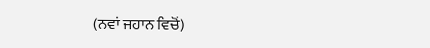(ਨਵਾਂ ਜਹਾਨ ਵਿਚੋਂ)